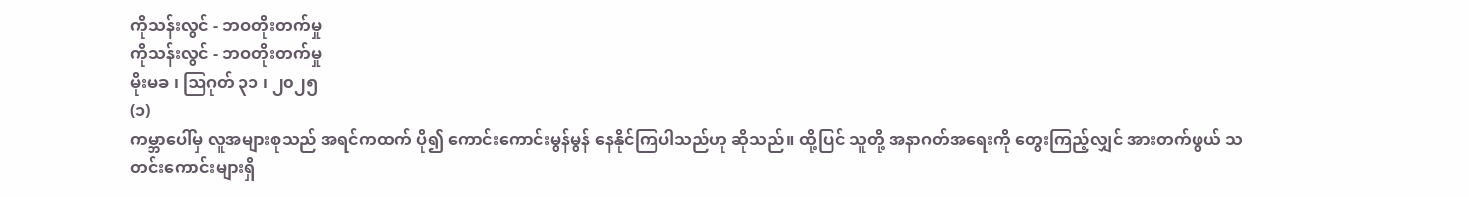ကိုသန်းလွင် - ဘဝတိုးတက်မှု
ကိုသန်းလွင် - ဘဝတိုးတက်မှု
မိုးမခ ၊ ဩဂုတ် ၃၁ ၊ ၂၀၂၅
(၁)
ကမ္ဘာပေါ်မှ လူအများစုသည် အရင်ကထက် ပို၍ ကောင်းကောင်းမွန်မွန် နေနိုင်ကြပါသည်ဟု ဆိုသည်။ ထို့ပြင် သူတို့ အနာဂတ်အရေးကို တွေးကြည့်လျှင် အားတက်ဖွယ် သတင်းကောင်းများရှိ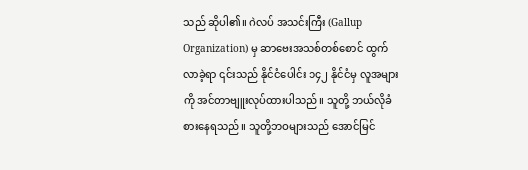သည် ဆိုပါ၏။ ဂဲလပ် အသင်းကြီး (Gallup Organization) မှ ဆာဗေးအသစ်တစ်စောင် ထွက်လာခဲ့ရာ ၎င်းသည် နိုင်ငံပေါင်း ၁၄၂ နိုင်ငံမှ လူအများကို အင်တာဗျူးလုပ်ထားပါသည်။ သူတို့ ဘယ်လိုခံစားနေရသည်။ သူတို့ဘဝများသည် အောင်မြင်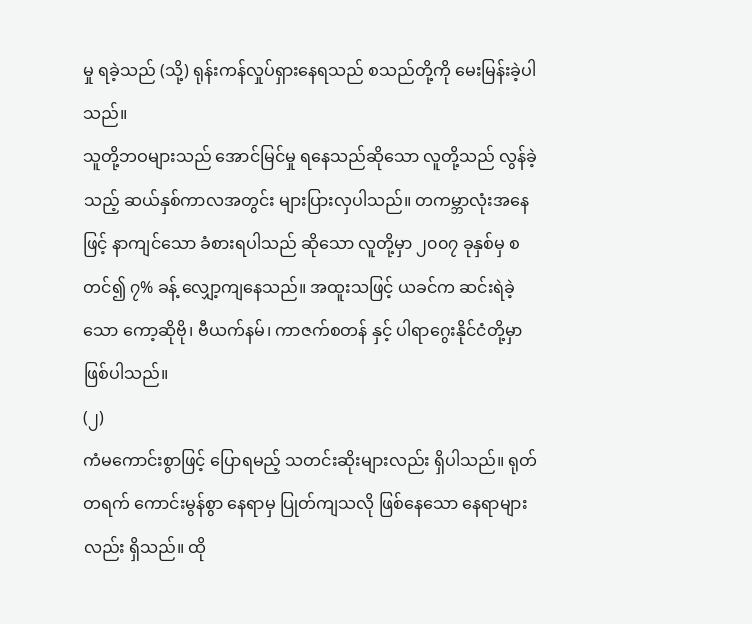မှု ရခဲ့သည် (သို့) ရုန်းကန်လှုပ်ရှားနေရသည် စသည်တို့ကို မေးမြန်းခဲ့ပါသည်။
သူတို့ဘဝများသည် အောင်မြင်မှု ရနေသည်ဆိုသော လူတို့သည် လွန်ခဲ့သည့် ဆယ်နှစ်ကာလအတွင်း များပြားလှပါသည်။ တကမ္ဘာလုံးအနေဖြင့် နာကျင်သော ခံစားရပါသည် ဆိုသော လူတို့မှာ ၂၀၀၇ ခုနှစ်မှ စတင်၍ ၇% ခန့် လျှော့ကျနေသည်။ အထူးသဖြင့် ယခင်က ဆင်းရဲခဲ့သော ကော့ဆိုဗို၊ ဗီယက်နမ်၊ ကာဇက်စတန် နှင့် ပါရာဂွေးနိုင်ငံတို့မှာ ဖြစ်ပါသည်။
(၂)
ကံမကောင်းစွာဖြင့် ပြောရမည့် သတင်းဆိုးများလည်း ရှိပါသည်။ ရုတ်တရက် ကောင်းမွန်စွာ နေရာမှ ပြုတ်ကျသလို ဖြစ်နေသော နေရာများလည်း ရှိသည်။ ထို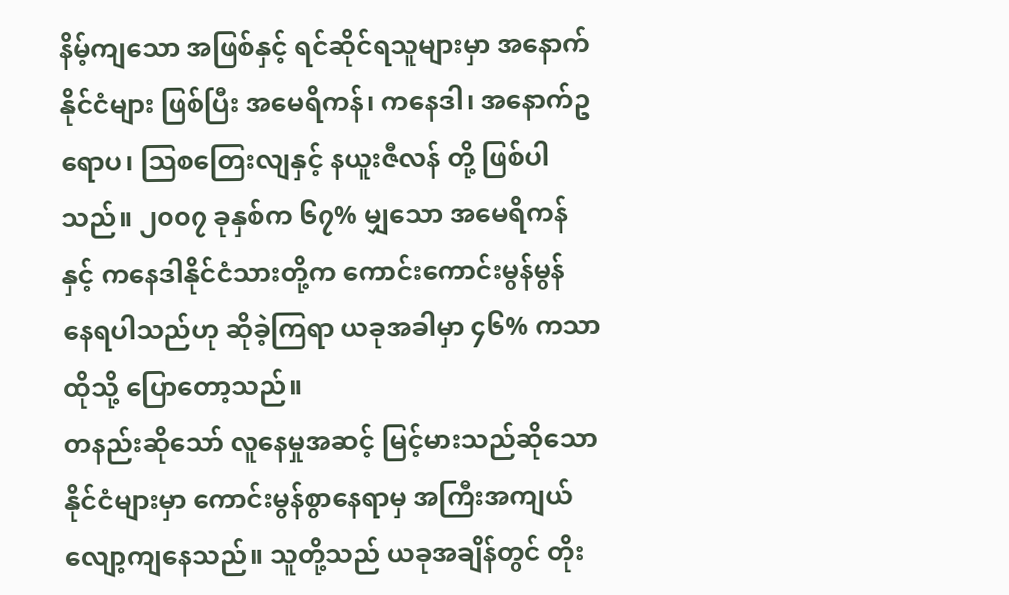နိမ့်ကျသော အဖြစ်နှင့် ရင်ဆိုင်ရသူများမှာ အနောက်နိုင်ငံများ ဖြစ်ပြီး အမေရိကန်၊ ကနေဒါ၊ အနောက်ဥရောပ၊ သြစတြေးလျနှင့် နယူးဇီလန် တို့ ဖြစ်ပါသည်။ ၂၀၀၇ ခုနှစ်က ၆၇% မျှသော အမေရိကန်နှင့် ကနေဒါနိုင်ငံသားတို့က ကောင်းကောင်းမွန်မွန် နေရပါသည်ဟု ဆိုခဲ့ကြရာ ယခုအခါမှာ ၄၆% ကသာ ထိုသို့ ပြောတော့သည်။
တနည်းဆိုသော် လူနေမှုအဆင့် မြင့်မားသည်ဆိုသော နိုင်ငံများမှာ ကောင်းမွန်စွာနေရာမှ အကြီးအကျယ် လျော့ကျနေသည်။ သူတို့သည် ယခုအချိန်တွင် တိုး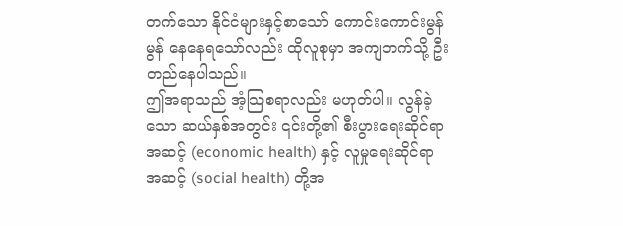တက်သော နိုင်ငံများနှင့်စာသော် ကောင်းကောင်းမွန်မွန် နေနေရသော်လည်း ထိုလူစုမှာ အကျဘက်သို့ ဦးတည်နေပါသည်။
ဤအရာသည် အံ့သြစရာလည်း မဟုတ်ပါ။ လွန်ခဲ့သော ဆယ်နှစ်အတွင်း ၎င်းတို့၏ စီးပွားရေးဆိုင်ရာ အဆင့် (economic health) နှင့် လူမှုရေးဆိုင်ရာအဆင့် (social health) တို့အ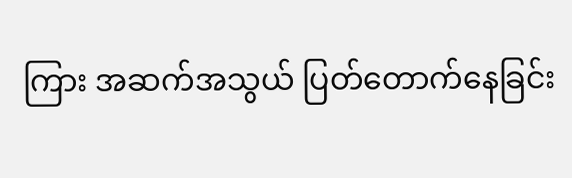ကြား အဆက်အသွယ် ပြတ်တောက်နေခြင်း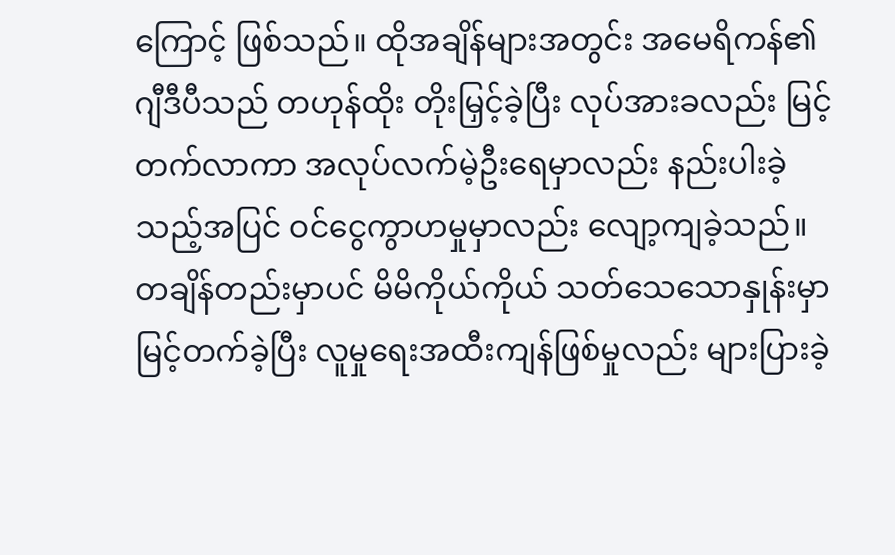ကြောင့် ဖြစ်သည်။ ထိုအချိန်များအတွင်း အမေရိကန်၏ ဂျီဒီပီသည် တဟုန်ထိုး တိုးမြှင့်ခဲ့ပြီး လုပ်အားခလည်း မြင့်တက်လာကာ အလုပ်လက်မဲ့ဦးရေမှာလည်း နည်းပါးခဲ့သည့်အပြင် ဝင်ငွေကွာဟမှုမှာလည်း လျော့ကျခဲ့သည်။ တချိန်တည်းမှာပင် မိမိကိုယ်ကိုယ် သတ်သေသောနှုန်းမှာ မြင့်တက်ခဲ့ပြီး လူမှုရေးအထီးကျန်ဖြစ်မှုလည်း များပြားခဲ့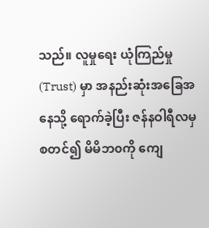သည်။ လူမှုရေး ယုံကြည်မှု (Trust) မှာ အနည်းဆုံးအခြေအနေသို့ ရောက်ခဲ့ပြီး ဇန်နဝါရီလမှ စတင်၍ မိမိဘ၀ကို ကျေ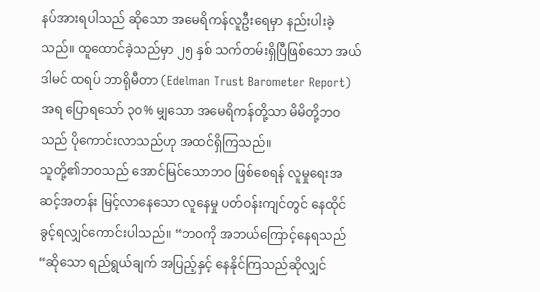နပ်အားရပါသည် ဆိုသော အမေရိကန်လူဦးရေမှာ နည်းပါးခဲ့သည်။ ထူထောင်ခဲ့သည်မှာ ၂၅ နှစ် သက်တမ်းရှိပြီဖြစ်သော အယ်ဒါမင် ထရပ် ဘာရိုမီတာ (Edelman Trust Barometer Report) အရ ပြောရသော် ၃၀% မျှသော အမေရိကန်တို့သာ မိမိတို့ဘဝသည် ပိုကောင်းလာသည်ဟု အထင်ရှိကြသည်။
သူတို့၏ဘဝသည် အောင်မြင်သောဘဝ ဖြစ်စေရန် လူမှုရေးအဆင့်အတန်း မြင့်လာနေသော လူနေမှု ပတ်ဝန်းကျင်တွင် နေထိုင်ခွင့်ရလျှင်ကောင်းပါသည်။ “ဘဝကို အဘယ်ကြောင့်နေရသည်“ဆိုသော ရည်ရွယ်ချက် အပြည့်နှင့် နေနိုင်ကြသည်ဆိုလျှင်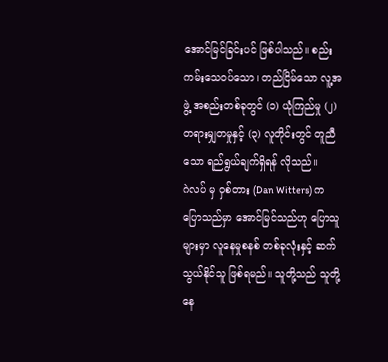အောင်မြင်ခြင်းပင် ဖြစ်ပါသည်။ စည်းကမ်းသေဝပ်သော၊ တည်ငြိမ်သော လူ့အဖွဲ့ အစည်းတစ်ခုတွင် (၁) ယုံကြည်မှု (၂) တရားမျှတမှုနှင့် (၃) လူတိုင်းတွင် တူညီသော ရည်ရွယ်ချက်ရှိရန် လိုသည်။
ဂဲလပ် မှ ဝှစ်တား (Dan Witters) က ပြောသည်မှာ အောင်မြင်သည်ဟု ပြောသူများမှာ လူနေမှုစနစ် တစ်ခုလုံးနှင့် ဆက်သွယ်နိုင်သူ ဖြစ်ရမည်။ သူတို့သည် သူတို့နေ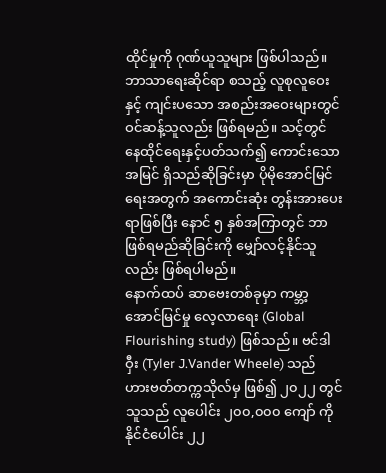ထိုင်မှုကို ဂုဏ်ယူသူများ ဖြစ်ပါသည်။ ဘာသာရေးဆိုင်ရာ စသည့် လူစုလူဝေးနှင့် ကျင်းပသော အစည်းအဝေးများတွင် ဝင်ဆန့်သူလည်း ဖြစ်ရမည်။ သင့်တွင် နေထိုင်ရေးနှင့်ပတ်သက်၍ ကောင်းသောအမြင် ရှိသည်ဆိုခြင်းမှာ ပိုမိုအောင်မြင်ရေးအတွက် အကောင်းဆုံး တွန်းအားပေးရာဖြစ်ပြီး နောင် ၅ နှစ်အကြာတွင် ဘာဖြစ်ရမည်ဆိုခြင်းကို မျှော်လင့်နိုင်သူလည်း ဖြစ်ရပါမည်။
နောက်ထပ် ဆာဗေးတစ်ခုမှာ ကမ္ဘာ့အောင်မြင်မှု လေ့လာရေး (Global Flourishing study) ဖြစ်သည်။ ဗင်ဒါဝှီး (Tyler J.Vander Wheele) သည် ဟားဗတ်တက္ကသိုလ်မှ ဖြစ်၍ ၂၀၂၂ တွင် သူသည် လူပေါင်း ၂၀၀,၀၀၀ ကျော် ကို နိုင်ငံပေါင်း ၂၂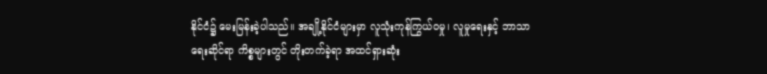နိုင်ငံ၌ မေးမြန်းခဲ့ပါသည်။ အချို့နိုင်ငံများမှာ လူသုံးကုန်ကြွယ်ဝမှု၊ လူမှုရေးနှင့် ဘာသာရေးဆိုင်ရာ ကိစ္စများတွင် တိုးတက်ခဲ့ရာ အထင်ရှားဆုံး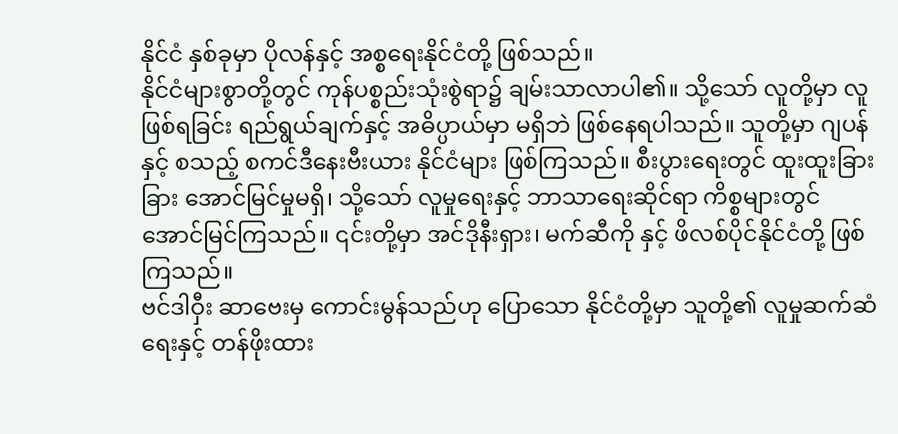နိုင်ငံ နှစ်ခုမှာ ပိုလန်နှင့် အစ္စရေးနိုင်ငံတို့ ဖြစ်သည်။
နိုင်ငံများစွာတို့တွင် ကုန်ပစ္စည်းသုံးစွဲရာ၌ ချမ်းသာလာပါ၏။ သို့သော် လူတို့မှာ လူဖြစ်ရခြင်း ရည်ရွယ်ချက်နှင့် အဓိပ္ပာယ်မှာ မရှိဘဲ ဖြစ်နေရပါသည်။ သူတို့မှာ ဂျပန်နှင့် စသည့် စကင်ဒီနေးဗီးယား နိုင်ငံများ ဖြစ်ကြသည်။ စီးပွားရေးတွင် ထူးထူးခြားခြား အောင်မြင်မှုမရှိ၊ သို့သော် လူမှုရေးနှင့် ဘာသာရေးဆိုင်ရာ ကိစ္စများတွင် အောင်မြင်ကြသည်။ ၎င်းတို့မှာ အင်ဒိုနီးရှား၊ မက်ဆီကို နှင့် ဖိလစ်ပိုင်နိုင်ငံတို့ ဖြစ်ကြသည်။
ဗင်ဒါဝှီး ဆာဗေးမှ ကောင်းမွန်သည်ဟု ပြောသော နိုင်ငံတို့မှာ သူတို့၏ လူမှုဆက်ဆံရေးနှင့် တန်ဖိုးထား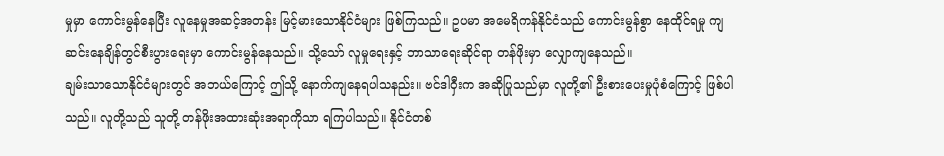မှုမှာ ကောင်းမွန်နေပြီး လူနေမှုအဆင့်အတန်း မြင့်မားသောနိုင်ငံများ ဖြစ်ကြသည်။ ဥပမာ အမေရိကန်နိုင်ငံသည် ကောင်းမွန်စွာ နေထိုင်ရမှု ကျဆင်းနေချိန်တွင်စီးပွားရေးမှာ ကောင်းမွန်နေသည်။ သို့သော် လူမှုရေးနှင့် ဘာသာရေးဆိုင်ရာ တန်ဖိုးမှာ လျှောကျနေသည်။
ချမ်းသာသောနိုင်ငံများတွင် အဘယ်ကြောင့် ဤသို့ နောက်ကျနေရပါသနည်း။ ဗင်ဒါဝှီးက အဆိုပြုသည်မှာ လူတို့၏ ဦးစားပေးမှုပုံစံကြောင့် ဖြစ်ပါသည်။ လူတို့သည် သူတို့ တန်ဖိုးအထားဆုံးအရာကိုသာ ရကြပါသည်။ နိုင်ငံတစ်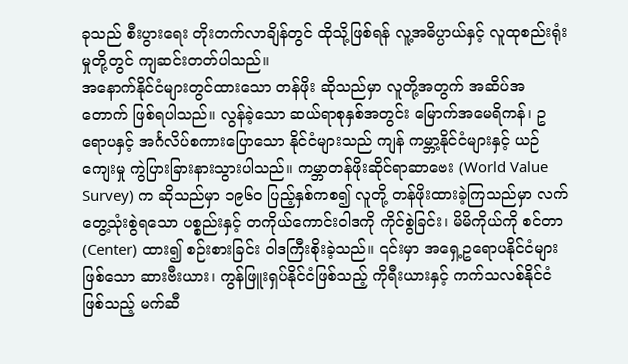ခုသည် စီးပွားရေး တိုးတက်လာချိန်တွင် ထိုသို့ဖြစ်ရန် လူ့အဓိပ္ပာယ်နှင့် လူထုစည်းရုံးမှုတို့တွင် ကျဆင်းတတ်ပါသည်။
အနောက်နိုင်ငံများတွင်ထားသော တန်ဖိုး ဆိုသည်မှာ လူတို့အတွက် အဆိပ်အတောက် ဖြစ်ရပါသည်။ လွန်ခဲ့သော ဆယ်ရာစုနှစ်အတွင်း မြောက်အမေရိကန်၊ ဥရောပနှင့် အင်္ဂလိပ်စကားပြောသော နိုင်ငံများသည် ကျန် ကမ္ဘာ့နိုင်ငံများနှင့် ယဉ်ကျေးမှု ကွဲပြားခြားနားသွားပါသည်။ ကမ္ဘာတန်ဖိုးဆိုင်ရာဆာဗေး (World Value Survey) က ဆိုသည်မှာ ၁၉၆၀ ပြည့်နှစ်ကစ၍ လူတို့ တန်ဖိုးထားခဲ့ကြသည်မှာ လက်တွေ့သုံးစွဲရသော ပစ္စည်းနှင့် တကိုယ်ကောင်းဝါဒကို ကိုင်စွဲခြင်း၊ မိမိကိုယ်ကို စင်တာ (Center) ထား၍ စဉ်းစားခြင်း ဝါဒကြီးစိုးခဲ့သည်။ ၎င်းမှာ အရှေ့ဥရောပနိုင်ငံများဖြစ်သော ဆားဗီးယား၊ ကွန်ဖြူးရှပ်နိုင်ငံဖြစ်သည့် ကိုရီးယားနှင့် ကက်သလစ်နိုင်ငံ ဖြစ်သည့် မက်ဆီ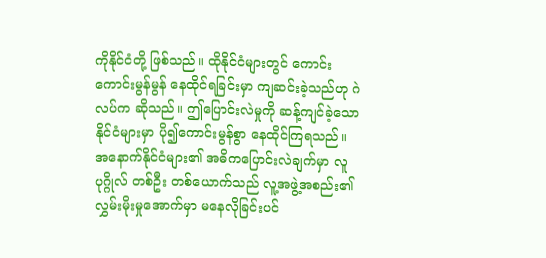ကိုနိုင်ငံတို့ ဖြစ်သည်။ ထိုနိုင်ငံများတွင် ကောင်းကောင်းမွန်မွန် နေထိုင်ရခြင်းမှာ ကျဆင်းခဲ့သည်ဟု ဂဲလပ်က ဆိုသည်။ ဤပြောင်းလဲမှုကို ဆန့်ကျင်ခဲ့သောနိုင်ငံများမှာ ပို၍ကောင်းမွန်စွာ နေထိုင်ကြရသည်။ အနောက်နိုင်ငံများ၏ အဓိကပြောင်းလဲချက်မှာ လူပုဂ္ဂိုလ် တစ်ဦး တစ်ယောက်သည် လူ့အဖွဲ့အစည်း၏ လွှမ်းမိုးမှုအောက်မှာ မနေလိုခြင်းပင်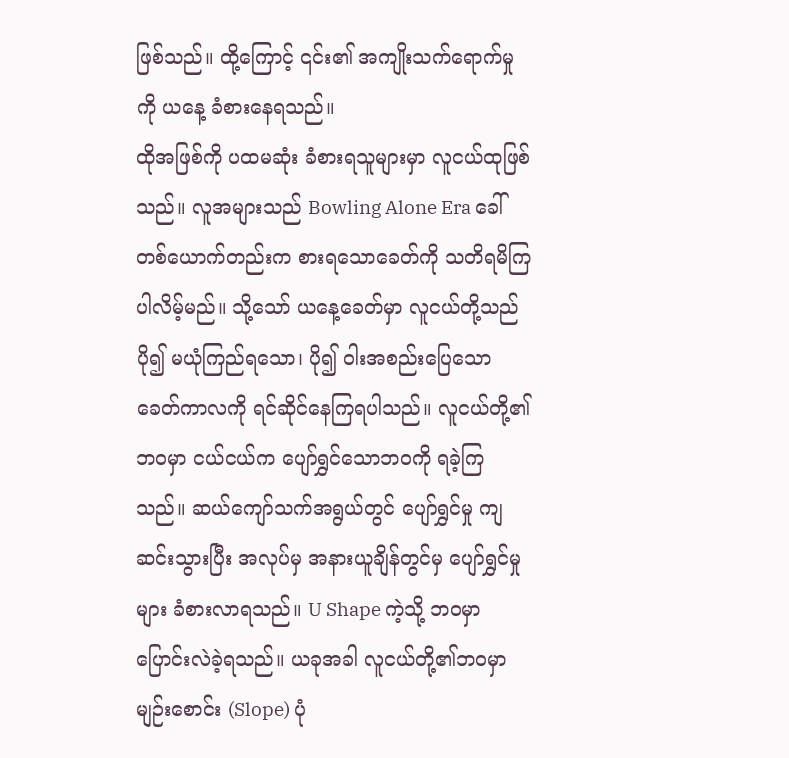ဖြစ်သည်။ ထို့ကြောင့် ၎င်း၏ အကျိုးသက်ရောက်မှုကို ယနေ့ ခံစားနေရသည်။
ထိုအဖြစ်ကို ပထမဆုံး ခံစားရသူများမှာ လူငယ်ထုဖြစ်သည်။ လူအများသည် Bowling Alone Era ခေါ် တစ်ယောက်တည်းက စားရသောခေတ်ကို သတိရမိကြပါလိမ့်မည်။ သို့သော် ယနေ့ခေတ်မှာ လူငယ်တို့သည် ပို၍ မယုံကြည်ရသော၊ ပို၍ ဝါးအစည်းပြေသော ခေတ်ကာလကို ရင်ဆိုင်နေကြရပါသည်။ လူငယ်တို့၏ ဘဝမှာ ငယ်ငယ်က ပျော်ရွှင်သောဘဝကို ရခဲ့ကြသည်။ ဆယ်ကျော်သက်အရွယ်တွင် ပျော်ရွှင်မှု ကျဆင်းသွားပြီး အလုပ်မှ အနားယူချိန်တွင်မှ ပျော်ရွှင်မှုများ ခံစားလာရသည်။ U Shape ကဲ့သို့ ဘဝမှာ ပြောင်းလဲခဲ့ရသည်။ ယခုအခါ လူငယ်တို့၏ဘဝမှာ မျဉ်းစောင်း (Slope) ပုံ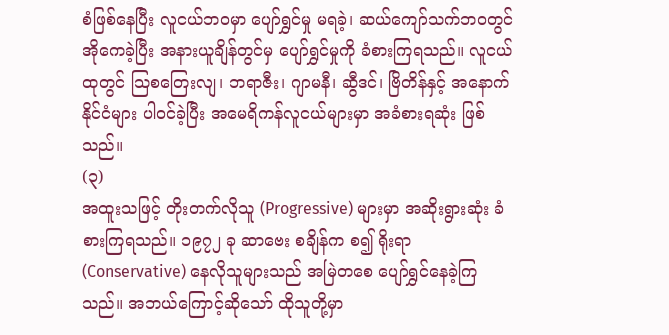စံဖြစ်နေပြီး လူငယ်ဘဝမှာ ပျော်ရွှင်မှု မရခဲ့၊ ဆယ်ကျော်သက်ဘဝတွင် အိုကေခဲ့ပြီး အနားယူချိန်တွင်မှ ပျော်ရွှင်မှုကို ခံစားကြရသည်။ လူငယ်ထုတွင် သြစတြေးလျ၊ ဘရာဇီး၊ ဂျာမနီ၊ ဆွီဒင်၊ ဗြိတိန်နှင့် အနောက်နိုင်ငံများ ပါဝင်ခဲ့ပြီး အမေရိကန်လူငယ်များမှာ အခံစားရဆုံး ဖြစ်သည်။
(၃)
အထူးသဖြင့် တိုးတက်လိုသူ (Progressive) များမှာ အဆိုးရွားဆုံး ခံစားကြရသည်။ ၁၉၇၂ ခု ဆာဗေး စချိန်က စ၍ ရိုးရာ (Conservative) နေလိုသူများသည် အမြဲတစေ ပျော်ရွှင်နေခဲ့ကြသည်။ အဘယ်ကြောင့်ဆိုသော် ထိုသူတို့မှာ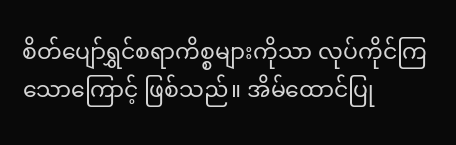စိတ်ပျော်ရွှင်စရာကိစ္စများကိုသာ လုပ်ကိုင်ကြသောကြောင့် ဖြစ်သည်။ အိမ်ထောင်ပြု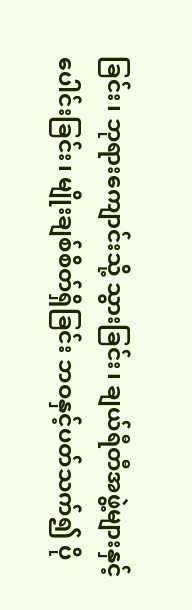ခြင်း၊ ဘုရားကျောင်းသို့ သွားခြင်း၊ ချယ်ရီတီအဖွဲ့များနှင့် ပေါင်းခြင်း၊ မျိုးချစ်စိတ်ရှိခြင်း ဘဝနှင့်ပတ်သက်၍ ပို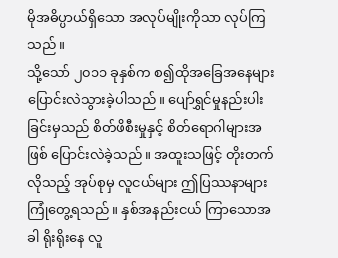မိုအဓိပ္ပာယ်ရှိသော အလုပ်မျိုးကိုသာ လုပ်ကြသည်။
သို့သော် ၂၀၁၁ ခုနှစ်က စ၍ထိုအခြေအနေများ ပြောင်းလဲသွားခဲ့ပါသည်။ ပျော်ရွှင်မှုနည်းပါးခြင်းမှသည် စိတ်ဖိစီးမှုနှင့် စိတ်ရောဂါများအဖြစ် ပြောင်းလဲခဲ့သည်။ အထူးသဖြင့် တိုးတက်လိုသည့် အုပ်စုမှ လူငယ်များ ဤပြဿနာများ ကြုံတွေ့ရသည်။ နှစ်အနည်းငယ် ကြာသောအခါ ရိုးရိုးနေ လူ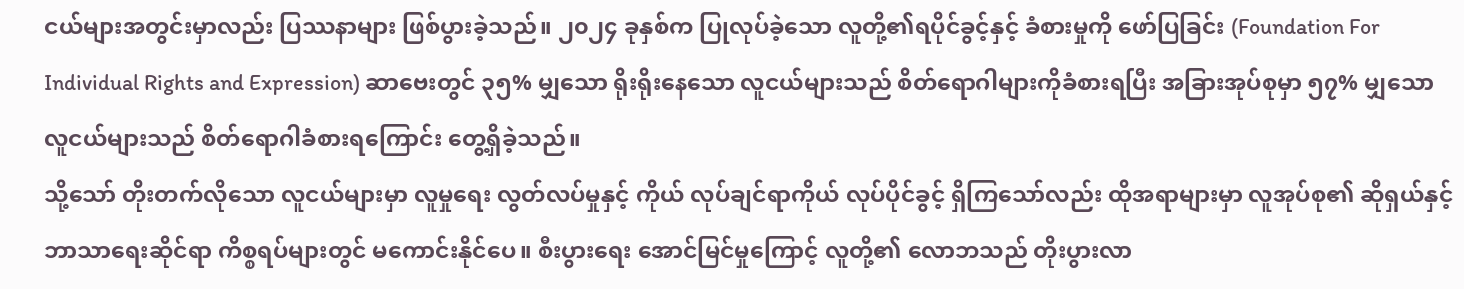ငယ်များအတွင်းမှာလည်း ပြဿနာများ ဖြစ်ပွားခဲ့သည်။ ၂၀၂၄ ခုနှစ်က ပြုလုပ်ခဲ့သော လူတို့၏ရပိုင်ခွင့်နှင့် ခံစားမှုကို ဖော်ပြခြင်း (Foundation For Individual Rights and Expression) ဆာဗေးတွင် ၃၅% မျှသော ရိုးရိုးနေသော လူငယ်များသည် စိတ်ရောဂါများကိုခံစားရပြီး အခြားအုပ်စုမှာ ၅၇% မျှသော လူငယ်များသည် စိတ်ရောဂါခံစားရကြောင်း တွေ့ရှိခဲ့သည်။
သို့သော် တိုးတက်လိုသော လူငယ်များမှာ လူမှုရေး လွတ်လပ်မှုနှင့် ကိုယ် လုပ်ချင်ရာကိုယ် လုပ်ပိုင်ခွင့် ရှိကြသော်လည်း ထိုအရာများမှာ လူအုပ်စု၏ ဆိုရှယ်နှင့် ဘာသာရေးဆိုင်ရာ ကိစ္စရပ်များတွင် မကောင်းနိုင်ပေ။ စီးပွားရေး အောင်မြင်မှုကြောင့် လူတို့၏ လောဘသည် တိုးပွားလာ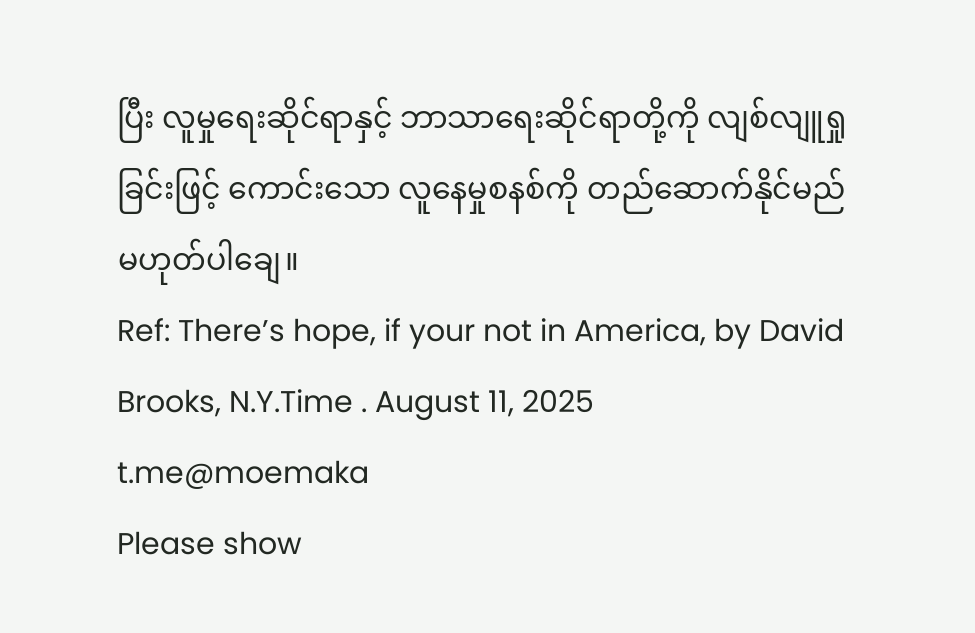ပြီး လူမှုရေးဆိုင်ရာနှင့် ဘာသာရေးဆိုင်ရာတို့ကို လျစ်လျူရှုခြင်းဖြင့် ကောင်းသော လူနေမှုစနစ်ကို တည်ဆောက်နိုင်မည် မဟုတ်ပါချေ။
Ref: There’s hope, if your not in America, by David Brooks, N.Y.Time . August 11, 2025
t.me@moemaka
Please show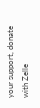your support, donate with Zelle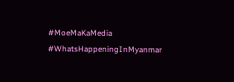#MoeMaKaMedia
#WhatsHappeningInMyanmar